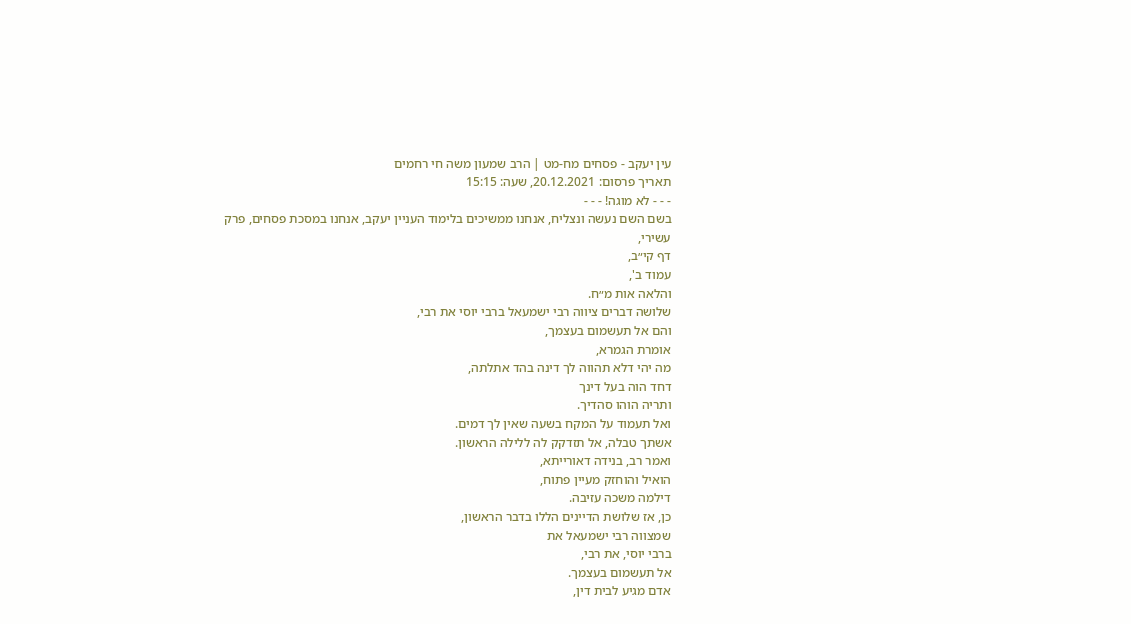עין יעקב - פסחים מח-מט | הרב שמעון משה חי רחמים
תאריך פרסום: 20.12.2021, שעה: 15:15
- - - לא מוגה! - - -
בשם השם נעשה ונצליח, אנחנו ממשיכים בלימוד העניין יעקב, אנחנו במסכת פסחים, פרק עשירי,
דף קי״ב,
עמוד ב',
והלאה אות מ״ח.
שלושה דברים ציווה רבי ישמעאל ברבי יוסי את רבי,
והם אל תעשמום בעצמך,
אומרת הגמרא,
מה יהי דלא תהווה לך דינה בהד אתלתה,
דחד הוה בעל דינך
ותריה הוהו סהדיך.
ואל תעמוד על המקח בשעה שאין לך דמים.
אשתך טבלה, אל תזדקק לה ללילה הראשון.
ואמר רב, בנידה דאורייתא,
הואיל והוחזק מעיין פתוח,
דילמה משכה עזיבה.
כן, אז שלושת הדיינים הללו בדבר הראשון,
שמצווה רבי ישמעאל את
ברבי יוסי, את רבי,
אל תעשמום בעצמך.
אדם מגיע לבית דין,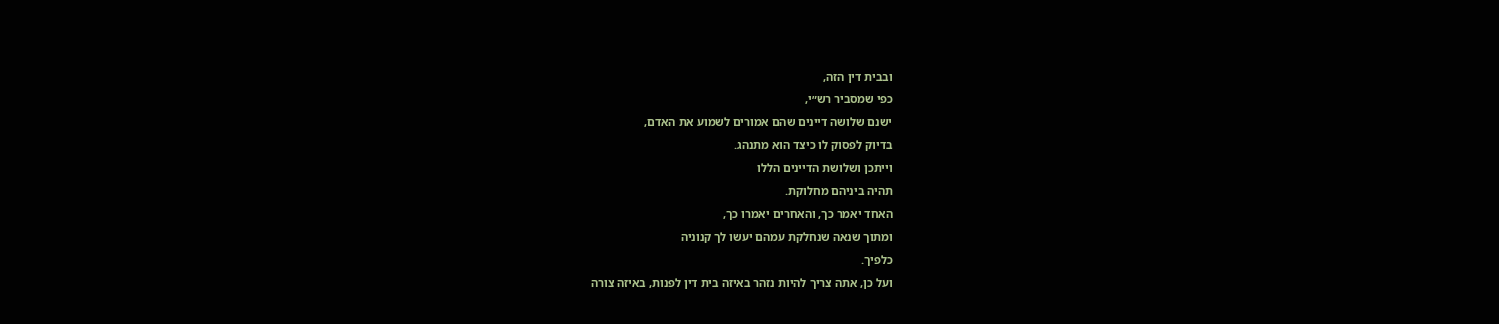ובבית דין הזה,
כפי שמסביר רש״י,
ישנם שלושה דיינים שהם אמורים לשמוע את האדם,
בדיוק לפסוק לו כיצד הוא מתנהג.
וייתכן ושלושת הדיינים הללו
תהיה ביניהם מחלוקת.
האחד יאמר כך, והאחרים יאמרו כך,
ומתוך שנאה שנחלקת עמהם יעשו לך קנוניה
כלפיך.
ועל כן, אתה צריך להיות נזהר באיזה בית דין לפנות, באיזה צורה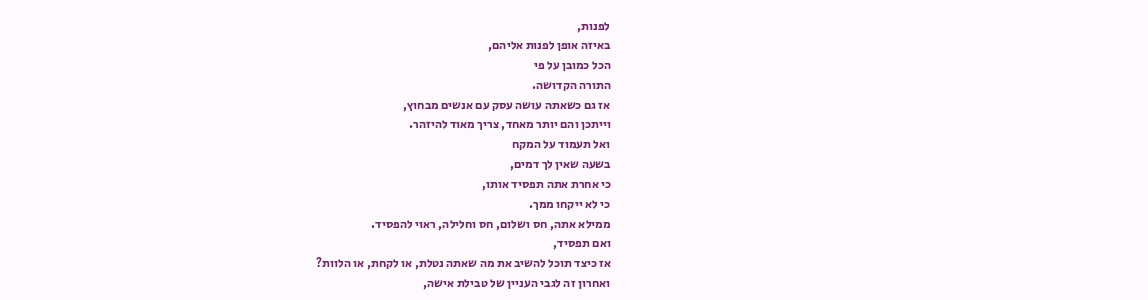לפנות,
באיזה אופן לפנות אליהם,
הכל כמובן על פי
התורה הקדושה.
אז גם כשאתה עושה עסק עם אנשים מבחוץ,
וייתכן והם יותר מאחד, צריך מאוד להיזהר.
ואל תעמוד על המקח
בשעה שאין לך דמים,
כי אחרת אתה תפסיד אותו,
כי לא ייקחו ממך.
ממילא אתה, חס ושלום, חס וחלילה, ראוי להפסיד.
ואם תפסיד,
אז כיצד תוכל להשיב את מה שאתה נטלת, או לקחת, או הלוות?
ואחרון זה לגבי העניין של טבילת אישה,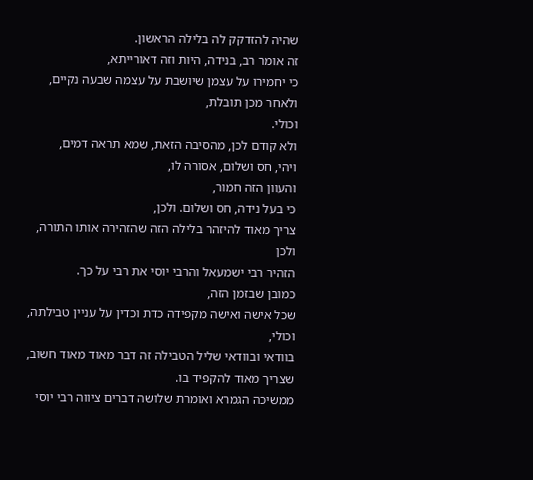שהיה להזדקק לה בלילה הראשון.
זה אומר רב, בנידה, היות וזה דאורייתא,
כי יחמירו על עצמן שיושבת על עצמה שבעה נקיים,
ולאחר מכן תובלת,
וכולי.
ולא קודם לכן, מהסיבה הזאת, שמא תראה דמים,
ויהי, חס ושלום, אסורה לו,
והעוון הזה חמור,
כי בעל נידה, חס ושלום. ולכן,
צריך מאוד להיזהר בלילה הזה שהזהירה אותו התורה,
ולכן
הזהיר רבי ישמעאל והרבי יוסי את רבי על כך.
כמובן שבזמן הזה,
שכל אישה ואישה מקפידה כדת וכדין על עניין טבילתה,
וכולי,
בוודאי ובוודאי שליל הטבילה זה דבר מאוד מאוד חשוב,
שצריך מאוד להקפיד בו.
ממשיכה הגמרא ואומרת שלושה דברים ציווה רבי יוסי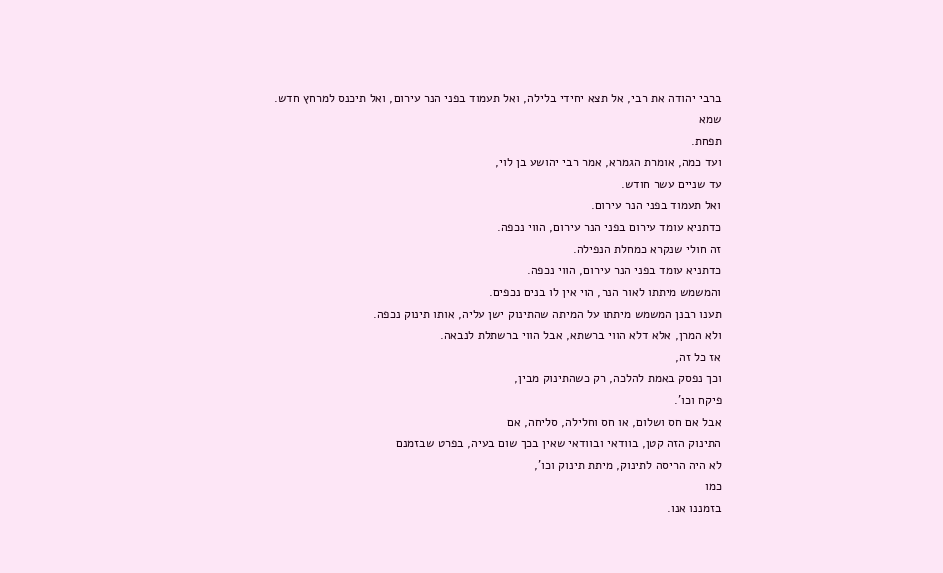ברבי יהודה את רבי, אל תצא יחידי בלילה, ואל תעמוד בפני הנר עירום, ואל תיכנס למרחץ חדש.
שמא
תפחת.
ועד כמה, אומרת הגמרא, אמר רבי יהושע בן לוי,
עד שניים עשר חודש.
ואל תעמוד בפני הנר עירום.
כדתניא עומד עירום בפני הנר עירום, הווי נכפה.
זה חולי שנקרא כמחלת הנפילה.
כדתניא עומד בפני הנר עירום, הווי נכפה.
והמשמש מיתתו לאור הנר, הוי אין לו בנים נכפים.
תענו רבנן המשמש מיתתו על המיתה שהתינוק ישן עליה, אותו תינוק נכפה.
ולא המרן, אלא דלא הווי ברשתא, אבל הווי ברשתלת לנבאה.
אז כל זה,
וכך נפסק באמת להלכה, רק כשהתינוק מבין,
פיקח וכו'.
אבל אם חס ושלום, או חס וחלילה, סליחה, אם
התינוק הזה קטן, בוודאי ובוודאי שאין בכך שום בעיה, בפרט שבזמנם
לא היה הריסה לתינוק, מיתת תינוק וכו',
כמו
בזמננו אנו.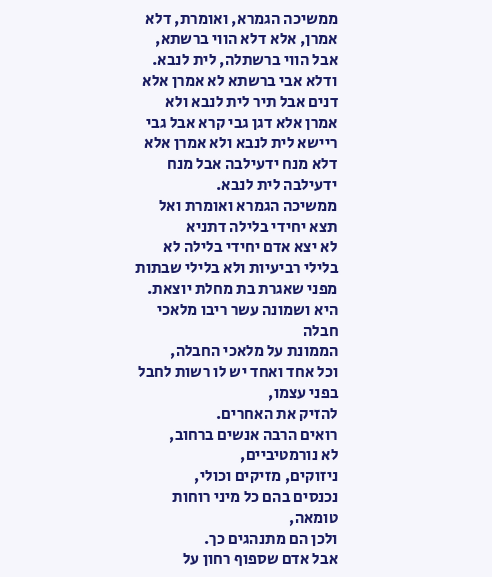ממשיכה הגמרא, ואומרת, דלא אמרן, אלא דלא הווי ברשתא, אבל הווי ברשתלה, לית לנבא.
ודלא אבי ברשתא לא אמרן אלא דנים אבל תיר לית לנבא ולא אמרן אלא דגן גבי קרא אבל גבי ריישא לית לנבא ולא אמרן אלא דלא מנח ידעילבה אבל מנח ידעילבה לית לנבא.
ממשיכה הגמרא ואומרת ואל תצא יחידי בלילה דתניא
לא יצא אדם יחידי בלילה לא בלילי רביעיות ולא בלילי שבתות מפני שאגרת בת מחלת יוצאת.
היא ושמונה עשר ריבו מלאכי חבלה
הממונת על מלאכי החבלה,
וכל אחד ואחד יש לו רשות לחבל בפני עצמו,
להזיק את האחרים.
רואים הרבה אנשים ברחוב,
לא נורמטיביים,
ניזוקים, מזיקים וכולי,
נכנסים בהם כל מיני רוחות טומאה,
ולכן הם מתנהגים כך.
אבל אדם שספוף רחון על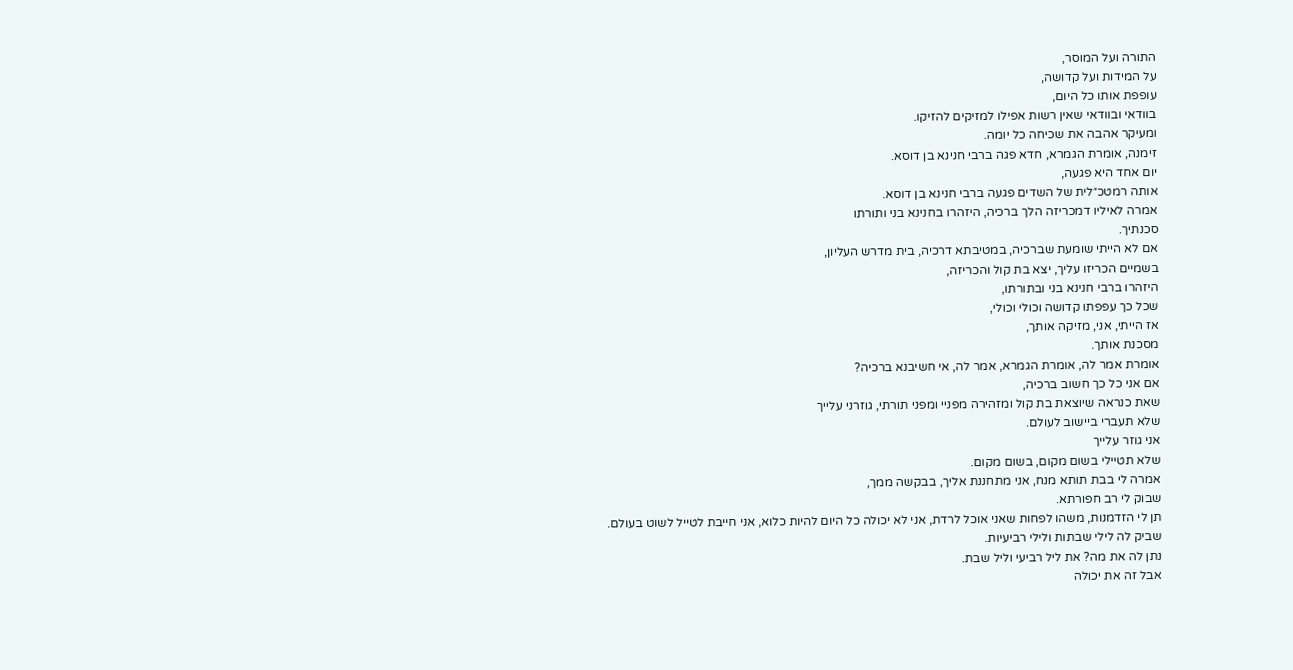התורה ועל המוסר,
על המידות ועל קדושה,
עופפת אותו כל היום,
בוודאי ובוודאי שאין רשות אפילו למזיקים להזיקו.
ומעיקר אהבה את שכיחה כל יומה.
זימנה, אומרת הגמרא, חדא פגה ברבי חנינא בן דוסא.
יום אחד היא פגעה,
אותה רמטכ״לית של השדים פגעה ברבי חנינא בן דוסא.
אמרה לאיליו דמכריזה הלך ברכיה, היזהרו בחנינא בני ותורתו
סכנתיך.
אם לא הייתי שומעת שברכיה, במטיבתא דרכיה, בית מדרש העליון,
בשמיים הכריזו עליך, יצא בת קול והכריזה,
היזהרו ברבי חנינא בני ובתורתו,
שכל כך עפפתו קדושה וכולי וכולי,
אז הייתי, אני, מזיקה אותך,
מסכנת אותך.
אומרת אמר לה, אומרת הגמרא, אמר לה, אי חשיבנא ברכיה?
אם אני כל כך חשוב ברכיה,
שאת כנראה שיוצאת בת קול ומזהירה מפניי ומפני תורתי, גוזרני עלייך
שלא תעברי ביישוב לעולם.
אני גוזר עלייך
שלא תטיילי בשום מקום, בשום מקום.
אמרה לי בבת תותא מנח, אני מתחננת אליך, בבקשה ממך,
שבוק לי רב חפורתא.
תן לי הזדמנות, משהו לפחות שאני אוכל לרדת, אני לא יכולה כל היום להיות כלוא, אני חייבת לטייל לשוט בעולם.
שביק לה לילי שבתות ולילי רביעיות.
נתן לה את מה? את ליל רביעי וליל שבת.
אבל זה את יכולה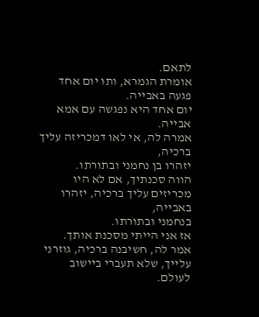לתאם.
אומרת הגמרא, ותו יום אחד פגעה באבייה.
יום אחד היא נפגשה עם אמא אבייה.
אמרה לה, אי לאו דמכריזה עליך ברכיה,
יזהרו בן נחמני ובתורתו.
הווה סכנתיך, אם לא היו מכריזים עליך ברכיה, יזהרו באבייה,
בנחמני ובתורתו.
אז אני הייתי מסכנת אותך.
אמר לה, חשיבנה ברכיה, גוזרני עלייך, שלא תעברי ביישוב לעולם.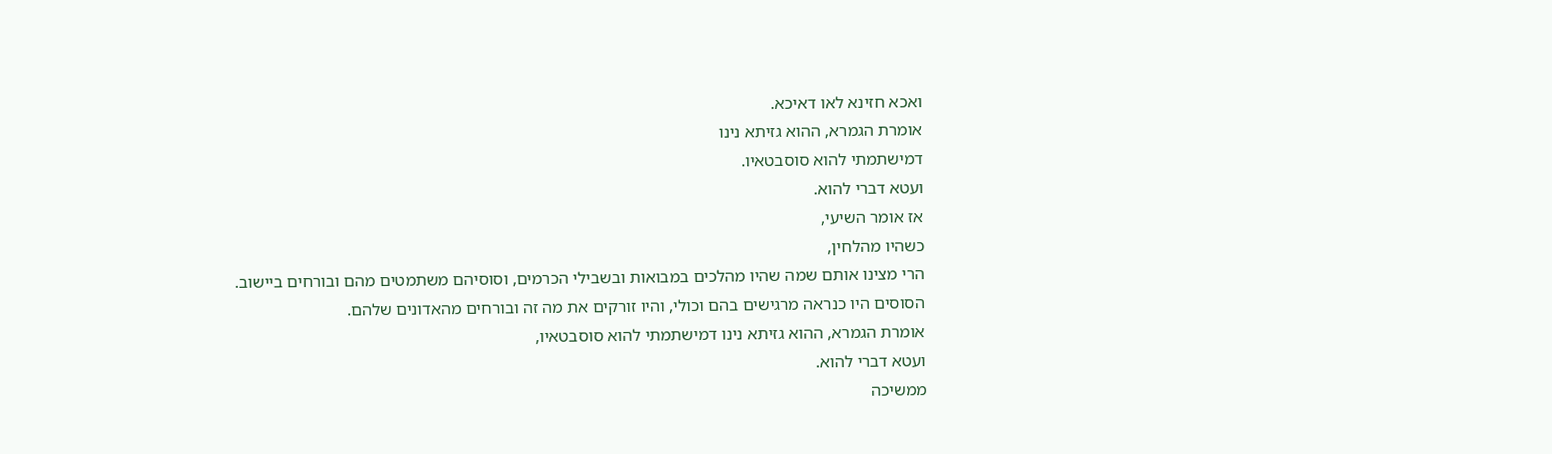ואכא חזינא לאו דאיכא.
אומרת הגמרא, ההוא גזיתא נינו
דמישתמתי להוא סוסבטאיו.
ועטא דברי להוא.
אז אומר השיעי,
כשהיו מהלחין,
הרי מצינו אותם שמה שהיו מהלכים במבואות ובשבילי הכרמים, וסוסיהם משתמטים מהם ובורחים ביישוב.
הסוסים היו כנראה מרגישים בהם וכולי, והיו זורקים את מה זה ובורחים מהאדונים שלהם.
אומרת הגמרא, ההוא גזיתא נינו דמישתמתי להוא סוסבטאיו,
ועטא דברי להוא.
ממשיכה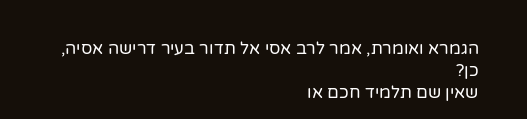הגמרא ואומרת, אמר לרב אסי אל תדור בעיר דרישה אסיה,
כן?
שאין שם תלמיד חכם או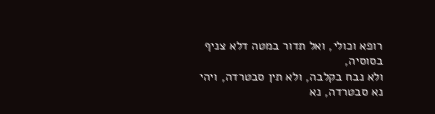רופא וכולי, ואל תדור במטה דלא צניף בסוסיה,
ולא נבח בקלבה, ולא תין סבטרדה, ויהי נא סבטרדה, נא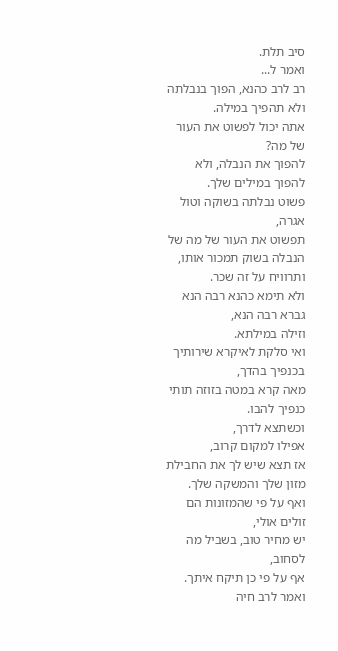סיב תלת.
ואמר ל...
רב לרב כהנא, הפוך בנבלתה ולא תהפיך במילה.
אתה יכול לפשוט את העור של מה?
להפוך את הנבלה, ולא להפוך במילים שלך.
פשוט נבלתה בשוקה וטול אגרה,
תפשוט את העור של מה של הנבלה בשוק תמכור אותו,
ותרוויח על זה שכר.
ולא תימא כהנא רבה הנא גברא רבה הנא,
וזילה במילתא.
ואי סלקת לאיקרא שירותיך בכנפיך בהדך,
מאה קרא במטה בזוזה תותי כנפיך להבו.
וכשתצא לדרך,
אפילו למקום קרוב,
אז תצא שיש לך את החבילת מזון שלך והמשקה שלך.
ואף על פי שהמזונות הם זולים אולי,
יש מחיר טוב, בשביל מה לסחוב,
אף על פי כן תיקח איתך.
ואמר לרב חיה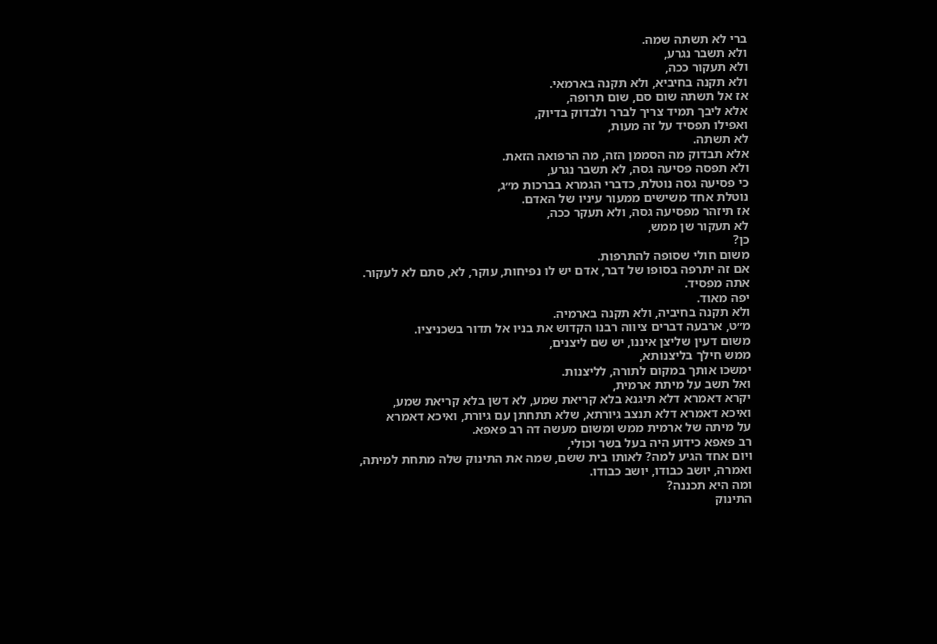ברי לא תשתה שמה.
ולא תשבר נגרע,
ולא תעקור ככה,
ולא תקנה בחיביא, ולא תקנה בארמאי.
אז אל תשתה שום סם, שום תרופה,
אלא ליבך תמיד צריך לברר ולבדוק בדיוק,
ואפילו תפסיד על זה מעות,
לא תשתה.
אלא תבדוק מה הסממן הזה, מה הרפואה הזאת.
ולא תפסה פסיעה גסה, לא תשבר נגרע,
כי פסיעה גסה נוטלת, כדברי הגמרא בברכות מ״ג,
נוטלת אחד משישים ממעור עיניו של האדם.
אז תיזהר מפסיעה גסה, ולא תעקר ככה,
לא תעקור שן ממש,
כן?
משום חולי שסופה להתרפות.
אם זה יתרפה בסופו של דבר, אדם יש לו נפיחות, עוקר, לא, סתם לא לעקור.
אתה מפסיד.
יפה מאוד.
ולא תקנה בחיביה, ולא תקנה בארמיה.
מ״ט, ארבעה דברים ציווה רבנו הקדוש את בניו אל תדור בשכניציו.
משום דעין שליצן איננו, יש שם ליצנים,
ממש חילך בליצנותא,
ימשכו אותך במקום לתורה, לליצנות.
ואל תשב על מיתת ארמית,
יקרא דאמרא דלא תיגנא בלא קריאת שמע, לא דשן בלא קריאת שמע,
ואיכא דאמרא דלא תנצב גיורתא, שלא תתחתן עם גיורת, ואיכא דאמרא
על מיתה של ארמית ממש ומשום מעשה דה רב פאפא.
רב פאפא כידוע היה בעל בשר וכולי,
ויום אחד הגיע למה? לאותו בית ששם, שמה את התינוק שלה מתחת למיתה,
ואמרה, יושב כבודו, יושב כבודו.
ומה היא תכננה?
התינוק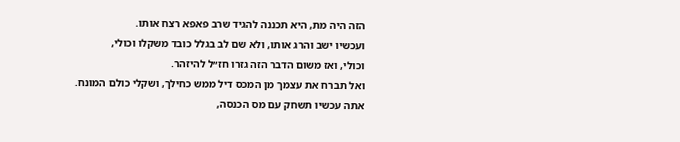הזה היה מת, היא תכננה להגיד שרב פאפא רצח אותו.
ועכשיו ישב והרג אותו, ולא שם לב בגלל כובד משקלו וכולי,
וכולי, ואז משום הדבר הזה גזרו חז״ל להיזהר.
ואל תברח את עצמך מן המכס דיל ממש כחילך, ושקלי כולם המונח.
אתה עכשיו תשחק עם מס הכנסה,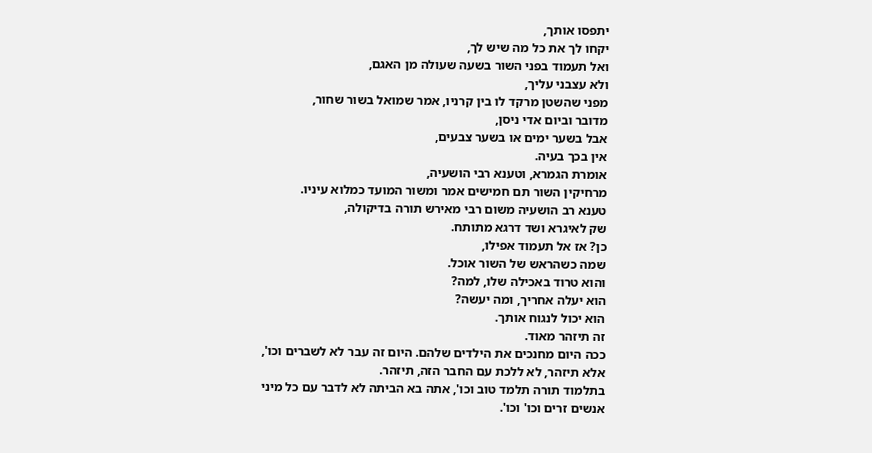יתפסו אותך,
יקחו לך את כל מה שיש לך,
ואל תעמוד בפני השור בשעה שעולה מן האגם,
ולא עצבני עליך,
מפני שהשטן מרקד לו בין קרניו, אמר שמואל בשור שחור,
מדובר וביום אדי ניסן,
אבל בשער ימים או בשער צבעים,
אין בכך בעיה.
אומרת הגמרא, וטענא רבי הושעיה,
מרחיקין השור תם חמישים אמר ומשור המועד כמלוא עיניו.
טענא רב הושעיה משום רבי מאירש תורה בדיקולה,
שק לאיגרא ושד דרגא מתותח.
כן? אז אל תעמוד אפילו,
שמה כשהראש של השור אוכל.
והוא טרוד באכילה שלו, למה?
הוא יעלה אחריך, ומה יעשה?
הוא יכול לנגוח אותך.
זה תיזהר מאוד.
ככה היום מחנכים את הילדים שלהם. היום זה עבר לא לשברים וכו',
אלא תיזהר, לא ללכת עם החבר הזה, תיזהר.
בתלמוד תורה תלמד טוב וכו', אתה בא הביתה לא לדבר עם כל מיני אנשים זרים וכו' וכו'.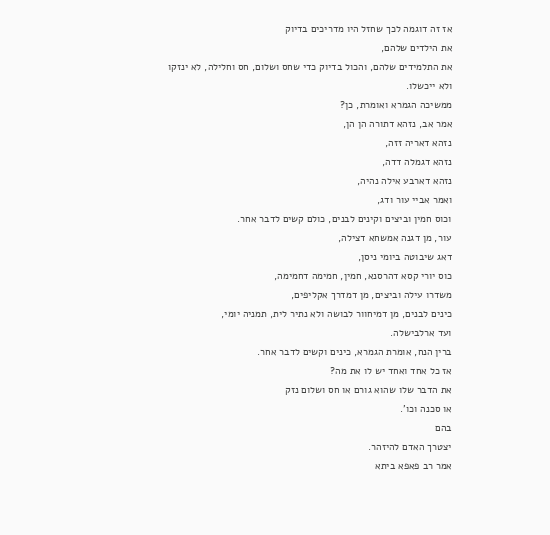אז זה דוגמה לכך שחזל היו מדריכים בדיוק
את הילדים שלהם,
את התלמידים שלהם, והכול בדיוק כדי שחס ושלום, חס וחלילה, לא ינזקו
ולא ייכשלו.
ממשיכה הגמרא ואומרת, כן?
אמר אב, נזהא דתורה הן הן,
נזהא דאריה זזה,
נזהא דגמלה דדה,
נזהא דארבע אילה נהיה,
ואמר אביי עור ודג,
וכוס חמין וביצים וקינים לבנים, כולם קשים לדבר אחר.
עור, מן דגנה אמשחא דצילה,
דאג שיבוטה ביומי ניסן,
כוס יורי קסא דהרסנא, חמין, חמימה דחמימה,
משדרו עילה וביצים, מן דמדרך אקליפים,
כינים לבנים, מן דמיחוור לבושה ולא נתיר לית, תמניה יומי,
ועד ארלבישלה.
ברין הנח, אומרת הגמרא, כינים וקשים לדבר אחר.
אז כל אחד ואחד יש לו את מה?
את הדבר שלו שהוא גורם או חס ושלום נזק
או סכנה וכו'.
בהם
יצטרך האדם להיזהר.
אמר רב פאפא ביתא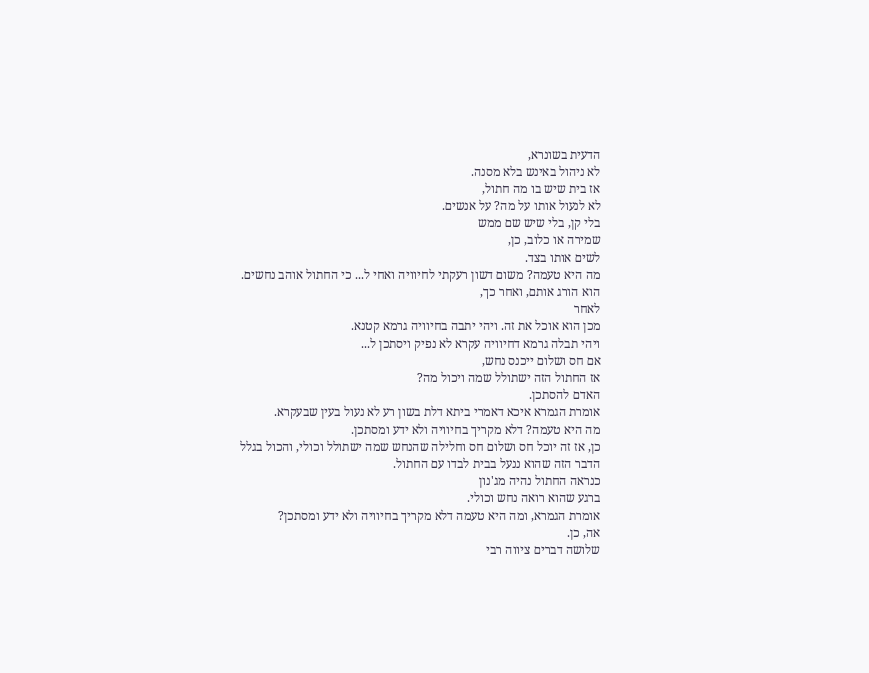הדעית בשונרא,
לא ניהול באינש בלא מסנה.
אז בית שיש בו מה חתול,
לא לנעול אותו על מה? על אנשים.
בלי קן, בלי שיש שם ממש
שמירה או כלוב, כן,
לשים אותו בצד.
מה היא טעמה? משום דשון רעקתי לחיוויה ואחי ל... כי החתול אוהב נחשים.
הוא הורג אותם, ואחר כך,
לאחר
מכן הוא אוכל את זה. ויהי יתבה בחיוויה גרמא קטנא.
ויהי תבלה גרמא דחיוויה עקרא לא נפיק ויסתכן ל...
אם חס ושלום ייכנס נחש,
אז החתול הזה ישתולל שמה ויכול מה?
האדם להסתכן.
אומרת הגמרא איכא דאמרי ביתא דלת בשון רע לא נעול בעין שבעקרא.
מה היא טעמה? דלא מקריך בחיוויה ולא ידע ומסתכן.
כן, אז זה יוכל חס ושלום חס וחלילה שהנחש שמה ישתולל וכולי, והכול בגלל הדבר הזה שהוא ננעל בבית לבדו עם החתול.
כנראה החתול נהיה מג'נון
ברגע שהוא רואה נחש וכולי.
אומרת הגמרא, ומה היא טעמה דלא מקריך בחיוויה ולא ידע ומסתכן?
אה, כן.
שלושה דברים ציווה רבי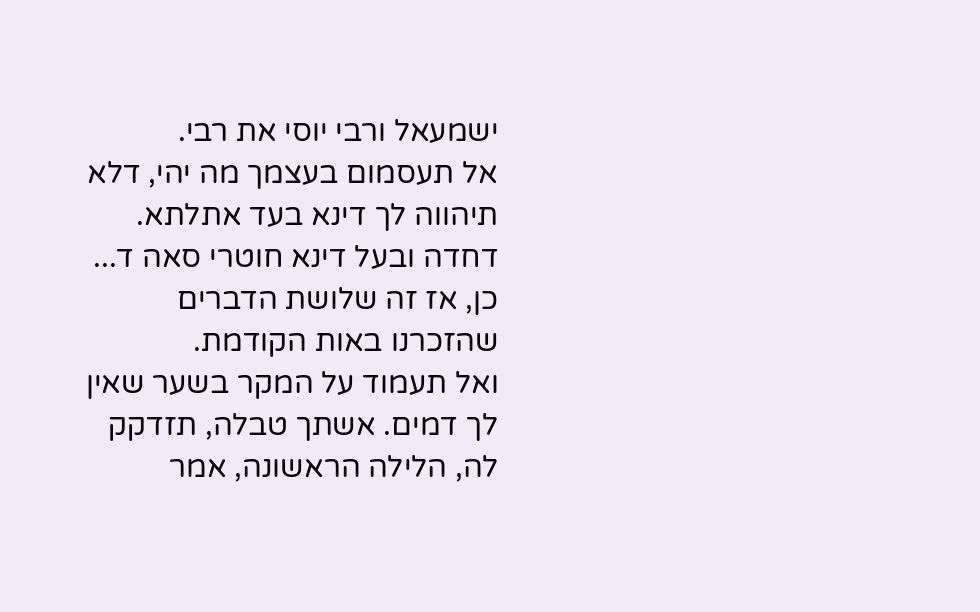ישמעאל ורבי יוסי את רבי.
אל תעסמום בעצמך מה יהי, דלא תיהווה לך דינא בעד אתלתא.
דחדה ובעל דינא חוטרי סאה ד...
כן, אז זה שלושת הדברים שהזכרנו באות הקודמת.
ואל תעמוד על המקר בשער שאין לך דמים. אשתך טבלה, תזדקק לה, הלילה הראשונה, אמר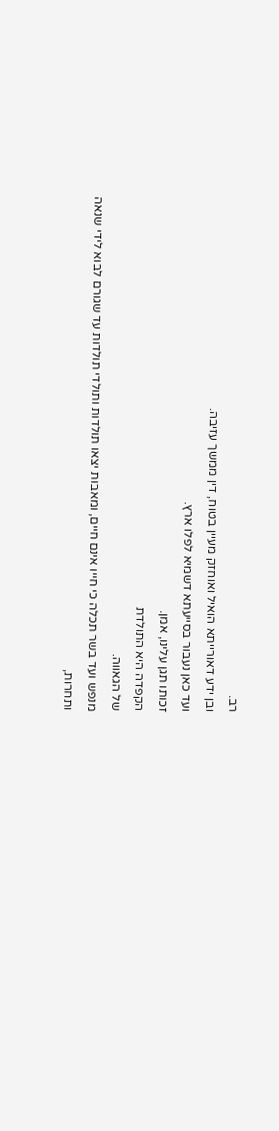רב.
ובן ידע דאורייתא הואיל ואוחזק מעיין בטוח, דין ממשך עזיבה.
ועד כאן נעבור בסייעתא דשמיא לפלו ארץ.
זכותו תגן עלינו, אמן.
הקפדה היא התולדת
של הגאווה.
מנפש ועד בשר תכלה כי חייו אינם חיים, ומאבות יצאו תולדות ותולדי תולדות עד שגורם לבוא לידי שנאה ותחרות,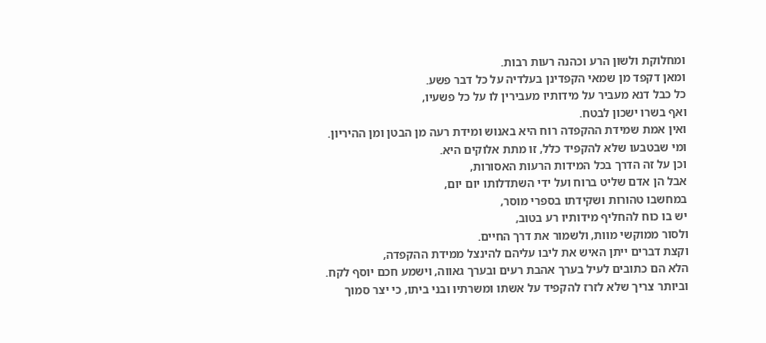ומחלוקת ולשון הרע וכהנה רעות רבות.
ומאן דקפד מן שמאי הקפדינן בעלדיה על כל דבר פשע.
כל כבל דנא מעביר על מידותיו מעבירין לו על כל פשעיו,
ואף בשרו ישכון לבטח.
ואין אמת שמידת ההקפדה רוח היא באנוש ומידת רעה מן הבטן ומן ההיריון.
ומי שבטבעו שלא להקפיד כלל, זו מתת אלוקים היא.
וכן על זה הדרך בכל המידות הרעות האסורות,
אבל הן אדם שליט ברוח ועל ידי השתדלותו יום יום,
במחשבו טהורות ושקידתו בספרי מוסר,
יש בו כוח להחליף מידותיו רע בטוב,
ולסור ממוקשי מוות, ולשמור את דרך החיים.
וקצת דברים ייתן האיש את ליבו עליהם להינצל ממידת ההקפדה,
הלא הם כתובים לעיל בערך אהבת רעים ובערך גאווה, וישמע חכם יוסף לקח.
וביותר צריך שלא לזרז להקפיד על אשתו ומשרתיו ובני ביתו, כי יצר סמוך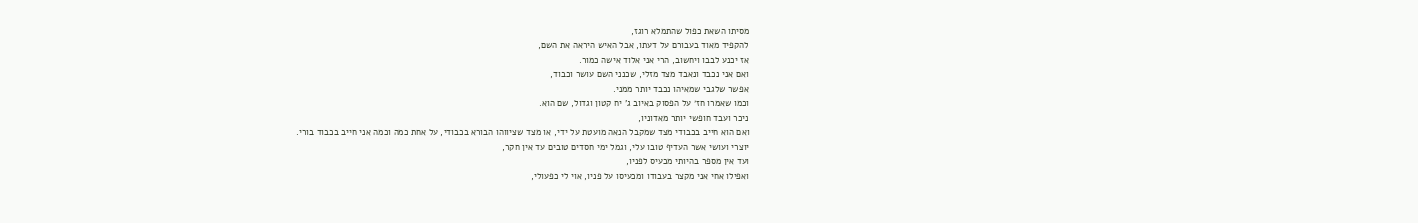מסיתו השאת כפול שהתמלא רוגז,
להקפיד מאוד בעבורם על דעתו, אבל האיש היראה את השם,
אז יכנע לבבו ויחשוב, הרי אני אלוד אישה כמור.
ואם אני נכבד ונאבד מצד מזלי, שכנני השם עושר וכבוד,
אפשר שלגבי שמאיהו נכבד יותר ממני.
וכמו שאמרו חז׳ על הפסוק באיוב ג' יח קטון וגדול, שם הוא.
ניכר ועבד חופשי יותר מאדוניו,
ואם הוא חייב בכבודי מצד שמקבל הנאה מועטת על ידי, או מצד שציווהו הבורא בכבודי, על אחת כמה וכמה אני חייב בכבוד בורי.
יוצרי ועושי אשר העדיף טובו עלי, וגמל ימי חסדים טובים עד אין חקר,
ועד אין מספר בהיותי מכעיס לפניו,
ואפילו אחי אני מקצר בעבודו ומכעיסו על פניו, אוי לי כפעולי,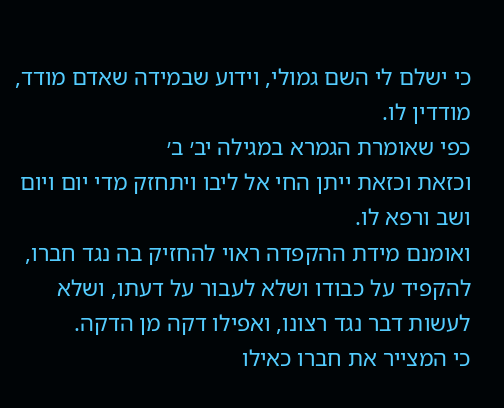כי ישלם לי השם גמולי, וידוע שבמידה שאדם מודד, מודדין לו.
כפי שאומרת הגמרא במגילה יב׳ ב׳
וכזאת וכזאת ייתן החי אל ליבו ויתחזק מדי יום ויום ושב ורפא לו.
ואומנם מידת ההקפדה ראוי להחזיק בה נגד חברו,
להקפיד על כבודו ושלא לעבור על דעתו, ושלא לעשות דבר נגד רצונו, ואפילו דקה מן הדקה.
כי המצייר את חברו כאילו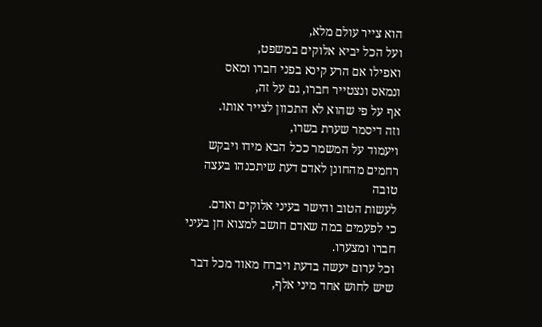הוא צייר עולם מלא,
ועל הכל יביא אלוקים במשפט,
ואפילו אם הרע קינא בפני חברו ומאס
ונמאס ונצטייר חברו, גם על זה,
אף על פי שהוא לא התכוון לצייר אותו.
וזה דיסמר שערת בשרו,
ויעמוד על המשמר ככל הבא מידו ויבקש רחמים מהחונן לאדם דעת שיתכנהו בעצה טובה
לעשות הטוב והישר בעיני אלוקים ואדם.
כי לפעמים במה שאדם חושב למצוא חן בעיני חברו ומצערו.
וכל ערום יעשה בדעת ויברח מאוד מכל דבר שיש לחוש אחד מיני אלף,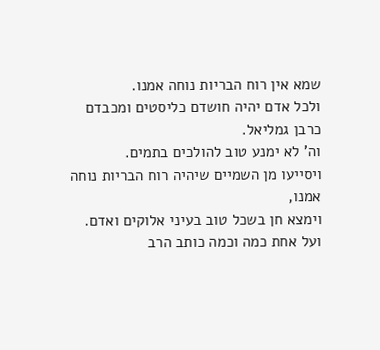שמא אין רוח הבריות נוחה אמנו.
ולכל אדם יהיה חושדם כליסטים ומכבדם כרבן גמליאל.
וה' לא ימנע טוב להולכים בתמים.
ויסייעו מן השמיים שיהיה רוח הבריות נוחה אמנו,
וימצא חן בשכל טוב בעיני אלוקים ואדם.
ועל אחת כמה וכמה כותב הרב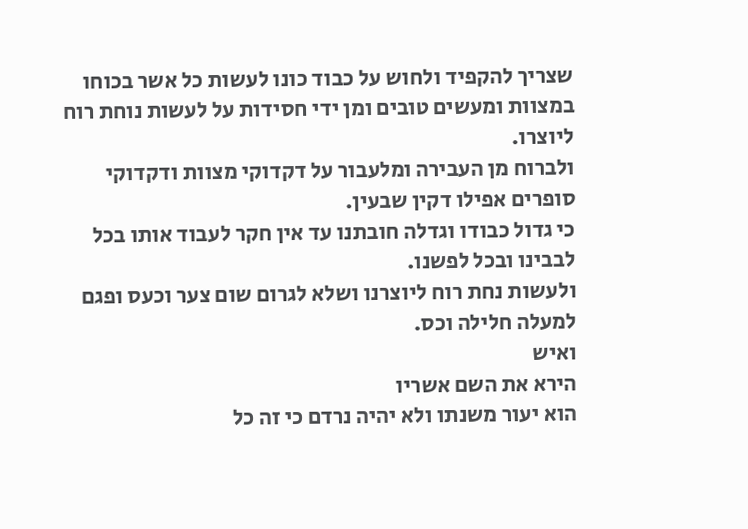שצריך להקפיד ולחוש על כבוד כונו לעשות כל אשר בכוחו במצוות ומעשים טובים ומן ידי חסידות על לעשות נוחת רוח ליוצרו.
ולברוח מן העבירה ומלעבור על דקדוקי מצוות ודקדוקי סופרים אפילו דקין שבעין.
כי גדול כבודו וגדלה חובתנו עד אין חקר לעבוד אותו בכל לבבינו ובכל לפשנו.
ולעשות נחת רוח ליוצרנו ושלא לגרום שום צער וכעס ופגם למעלה חלילה וכס.
ואיש
הירא את השם אשריו
הוא יעור משנתו ולא יהיה נרדם כי זה כל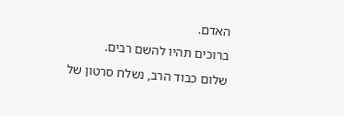האדם.
ברוכים תהיו להשם רבים.
שלום כבוד הרב, נשלח סרטון של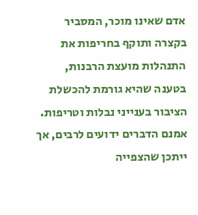אדם שאינו מוכר, המסביר בקצרה ותוקף בחריפות את התנהלות מועצת הרבנות, בטענה שהיא גורמת להכשלת הציבור בענייני נבלות וטריפות. אמנם הדברים ידועים לרבים, אך ייתכן שהצפייה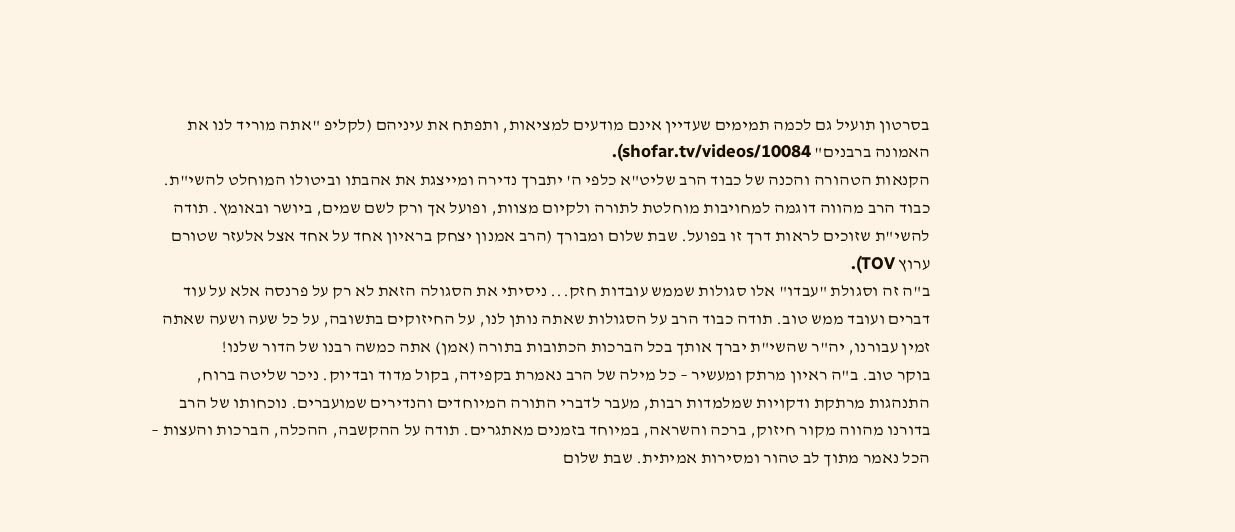בסרטון תועיל גם לכמה תמימים שעדיין אינם מודעים למציאות, ותפתח את עיניהם (לקליפ "אתה מוריד לנו את האמונה ברבנים" shofar.tv/videos/10084).
הקנאות הטהורה והכנה של כבוד הרב שליט"א כלפי ה' יתברך נדירה ומייצגת את אהבתו וביטולו המוחלט להשי"ת. כבוד הרב מהווה דוגמה למחויבות מוחלטת לתורה ולקיום מצוות, ופועל אך ורק לשם שמים, ביושר ובאומץ. תודה להשי"ת שזוכים לראות דרך זו בפועל. שבת שלום ומבורך (הרב אמנון יצחק בראיון אחד על אחד אצל אלעזר שטורם ערוץ TOV).
ב"ה זה וסגולת "עבדו" אלו סגולות שממש עובדות חזק... ניסיתי את הסגולה הזאת לא רק על פרנסה אלא על עוד דברים ועובד ממש טוב. תודה כבוד הרב על הסגולות שאתה נותן לנו, על החיזוקים בתשובה, על כל שעה ושעה שאתה זמין עבורנו, יה"ר שהשי"ת יברך אותך בכל הברכות הכתובות בתורה (אמן) אתה כמשה רבנו של הדור שלנו!
בוקר טוב. ב"ה ראיון מרתק ומעשיר – כל מילה של הרב נאמרת בקפידה, בקול מדוד ובדיוק. ניכר שליטה ברוח, התנהגות מרתקת ודקויות שמלמדות רבות, מעבר לדברי התורה המיוחדים והנדירים שמועברים. נוכחותו של הרב בדורנו מהווה מקור חיזוק, ברכה והשראה, במיוחד בזמנים מאתגרים. תודה על ההקשבה, ההכלה, הברכות והעצות – הכל נאמר מתוך לב טהור ומסירות אמיתית. שבת שלום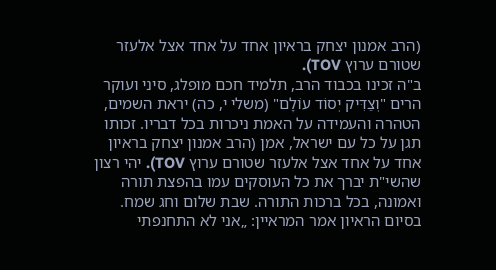(הרב אמנון יצחק בראיון אחד על אחד אצל אלעזר שטורם ערוץ TOV).
ב"ה זכינו בכבוד הרב, תלמיד חכם מופלג, סיני ועוקר הרים "וְצַדִּיק יְסוֹד עוֹלָם" (משלי י, כה) יראת השמים, הטהרה והעמידה על האמת ניכרות בכל דבריו. זכותו תגן על כל עם ישראל, אמן (הרב אמנון יצחק בראיון אחד על אחד אצל אלעזר שטורם ערוץ TOV). יהי רצון שהשי"ת יברך את כל העוסקים עמו בהפצת תורה ואמונה, בכל ברכות התורה. שבת שלום וחג שמח.
בסיום הראיון אמר המראיין: „אני לא התחנפתי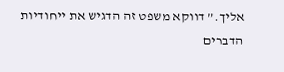אליך.” דווקא משפט זה הדגיש את ייחודיות הדברים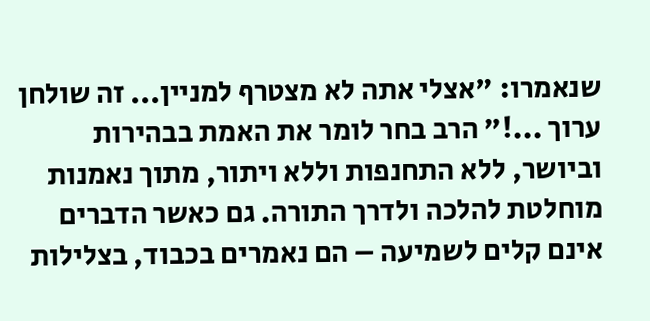שנאמרו: "אצלי אתה לא מצטרף למניין... זה שולחן ערוך ...!" הרב בחר לומר את האמת בבהירות וביושר, ללא התחנפות וללא ויתור, מתוך נאמנות מוחלטת להלכה ולדרך התורה. גם כאשר הדברים אינם קלים לשמיעה – הם נאמרים בכבוד, בצלילות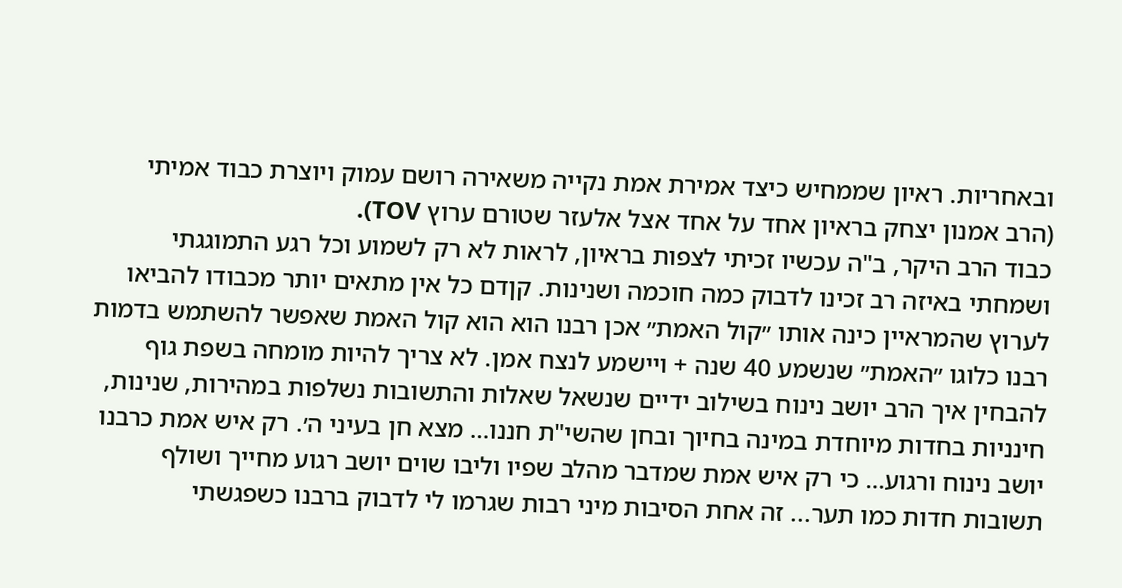ובאחריות. ראיון שממחיש כיצד אמירת אמת נקייה משאירה רושם עמוק ויוצרת כבוד אמיתי (הרב אמנון יצחק בראיון אחד על אחד אצל אלעזר שטורם ערוץ TOV).
כבוד הרב היקר, ב"ה עכשיו זכיתי לצפות בראיון, לראות לא רק לשמוע וכל רגע התמוגגתי ושמחתי באיזה רב זכינו לדבוק כמה חוכמה ושנינות. קןדם כל אין מתאים יותר מכבודו להביאו לערוץ שהמראיין כינה אותו ״קול האמת״ אכן רבנו הוא הוא קול האמת שאפשר להשתמש בדמות רבנו כלוגו ״האמת״ שנשמע 40 שנה + ויישמע לנצח אמן. לא צריך להיות מומחה בשפת גוף להבחין איך הרב יושב נינוח בשילוב ידיים שנשאל שאלות והתשובות נשלפות במהירות, שנינות, חינניות בחדות מיוחדת במינה בחיוך ובחן שהשי"ת חננו… מצא חן בעיני ה׳. רק איש אמת כרבנו יושב נינוח ורגוע… כי רק איש אמת שמדבר מהלב שפיו וליבו שוים יושב רגוע מחייך ושולף תשובות חדות כמו תער... זה אחת הסיבות מיני רבות שגרמו לי לדבוק ברבנו כשפגשתי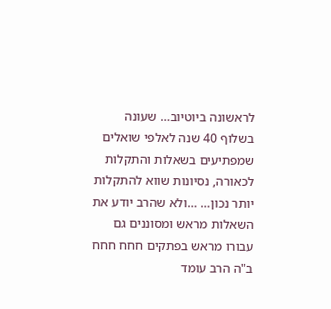לראשונה ביוטיוב… שעונה בשלוף 40 שנה לאלפי שואלים שמפתיעים בשאלות והתקלות לכאורה, נסיונות שווא להתקלות יותר נכון… …ולא שהרב יודע את השאלות מראש ומסוננים גם עבורו מראש בפתקים חחח חחח ב"ה הרב עומד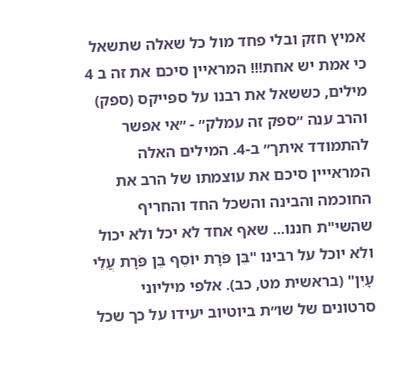אמיץ חזק ובלי פחד מול כל שאלה שתשאל כי אמת יש אחת!!! המראיין סיכם את זה ב 4 מילים, כששאל את רבנו על ספייקס (ספק) והרב ענה ״ספק זה עמלק״ - ״אי אפשר להתמודד איתך״ ב-4. המילים האלה המראייין סיכם את עוצמתו של הרב את החוכמה והבינה והשכל החד והחריף שהשי"ת חננו... שאף אחד לא יכל ולא יכול ולא יוכל על רבינו "בֵּן פֹּרָת יוֹסֵף בֵּן פֹּרָת עֲלֵי עָיִן" (בראשית מט, כב). אלפי מיליוני סרטונים של שו״ת ביוטיוב יעידו על כך שכל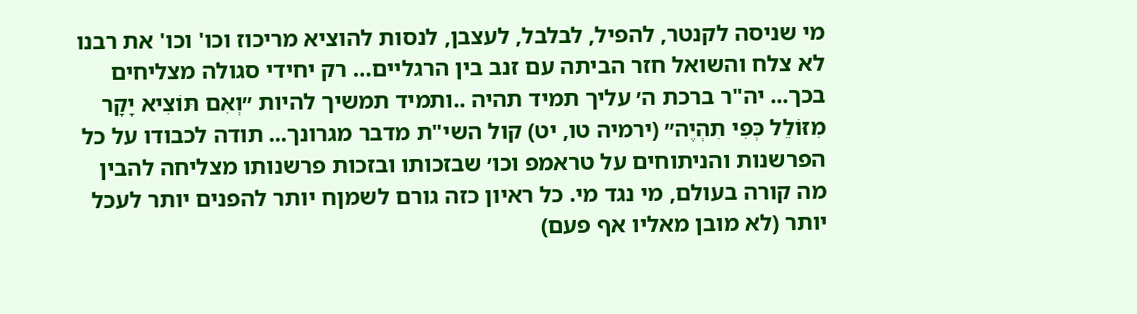מי שניסה לקנטר, להפיל, לבלבל, לעצבן, לנסות להוציא מריכוז וכו' וכו' את רבנו לא צלח והשואל חזר הביתה עם זנב בין הרגליים… רק יחידי סגולה מצליחים בכך... יה"ר ברכת ה׳ עליך תמיד תהיה ..ותמיד תמשיך להיות ״וְאִם תּוֹצִיא יָקָר מִזּוֹלֵל כְּפִי תִהְיֶה״ (ירמיה טו, יט) קול השי"ת מדבר מגרונך... תודה לכבודו על כל הפרשנות והניתוחים על טראמפ וכו׳ שבזכותו ובזכות פרשנותו מצליחה להבין מה קורה בעולם, מי נגד מי. כל ראיון כזה גורם לשמןח יותר להפנים יותר לעכל יותר (לא מובן מאליו אף פעם)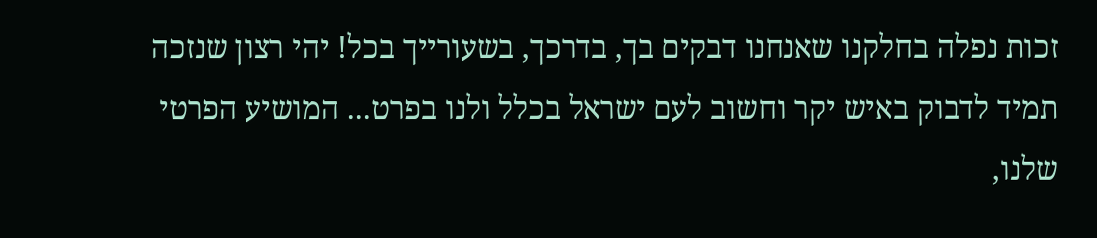זכות נפלה בחלקנו שאנחנו דבקים בך, בדרכך, בשעורייך בכל! יהי רצון שנזכה תמיד לדבוק באיש יקר וחשוב לעם ישראל בכלל ולנו בפרט... המושיע הפרטי שלנו,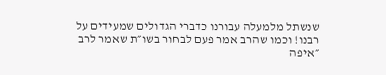שנשתל מלמעלה עבורנו כדברי הגדולים שמעידים על רבנו! וכמו שהרב אמר פעם לבחור בשו״ת שאמר לרב ״איפה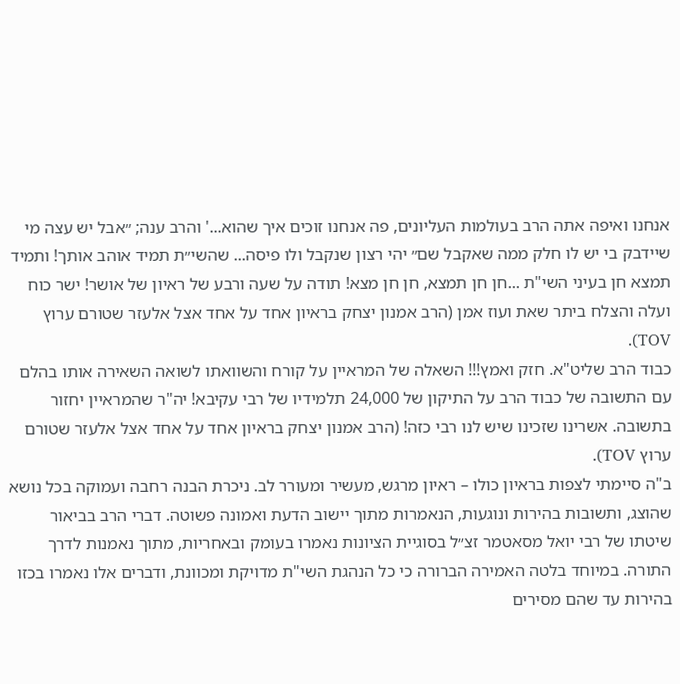אנחנו ואיפה אתה הרב בעולמות העליונים, פה אנחנו זוכים איך שהוא...' והרב ענה; ״אבל יש עצה מי שיידבק בי יש לו חלק ממה שאקבל שם״ יהי רצון שנקבל ולו פיסה... שהשי״ת תמיד אוהב אותך! ותמיד תמצא חן בעיני השי"ת ...חן חן תמצא, חן חן מצא! תודה על שעה ורבע של ראיון של אושר! ישר כוח ועלה והצלח ביתר שאת ועוז אמן (הרב אמנון יצחק בראיון אחד על אחד אצל אלעזר שטורם ערוץ TOV).
כבוד הרב שליט"א. חזק ואמץ!!! השאלה של המראיין על קורח והשוואתו לשואה השאירה אותו בהלם עם התשובה של כבוד הרב על התיקון של 24,000 תלמידיו של רבי עקיבא! יה"ר שהמראיין יחזור בתשובה. אשרינו שזכינו שיש לנו רבי כזה! (הרב אמנון יצחק בראיון אחד על אחד אצל אלעזר שטורם ערוץ TOV).
ב"ה סיימתי לצפות בראיון כולו – ראיון מרגש, מעשיר ומעורר לב. ניכרת הבנה רחבה ועמוקה בכל נושא שהוצג, ותשובות בהירות ונוגעות, הנאמרות מתוך יישוב הדעת ואמונה פשוטה. דברי הרב בביאור שיטתו של רבי יואל מסאטמר זצ״ל בסוגיית הציונות נאמרו בעומק ובאחריות, מתוך נאמנות לדרך התורה. במיוחד בלטה האמירה הברורה כי כל הנהגת השי"ת מדויקת ומכוונת, ודברים אלו נאמרו בכזו בהירות עד שהם מסירים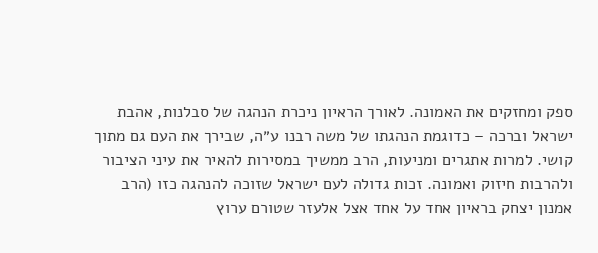ספק ומחזקים את האמונה. לאורך הראיון ניכרת הנהגה של סבלנות, אהבת ישראל וברכה – כדוגמת הנהגתו של משה רבנו ע״ה, שבירך את העם גם מתוך קושי. למרות אתגרים ומניעות, הרב ממשיך במסירות להאיר את עיני הציבור ולהרבות חיזוק ואמונה. זכות גדולה לעם ישראל שזוכה להנהגה כזו (הרב אמנון יצחק בראיון אחד על אחד אצל אלעזר שטורם ערוץ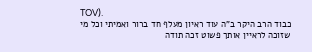TOV).
כבוד הרב היקר ב"ה עוד ראיון מעלף חד ברור ואמיתי וכל מי שזוכה לראיין אותך פשוט זכה תודה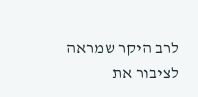לרב היקר שמראה לציבור את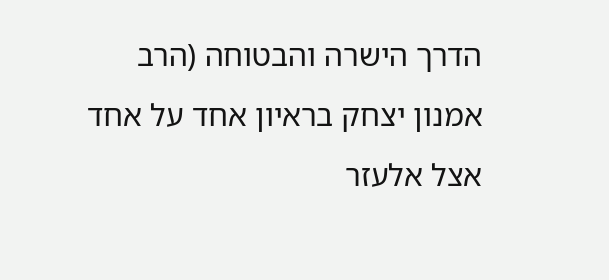הדרך הישרה והבטוחה (הרב אמנון יצחק בראיון אחד על אחד אצל אלעזר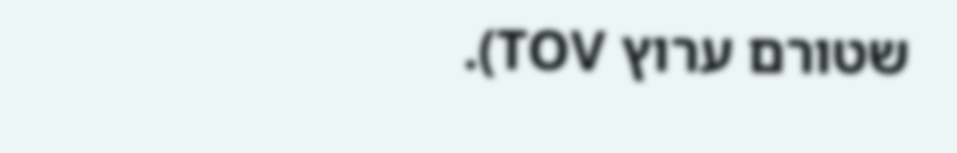שטורם ערוץ TOV).